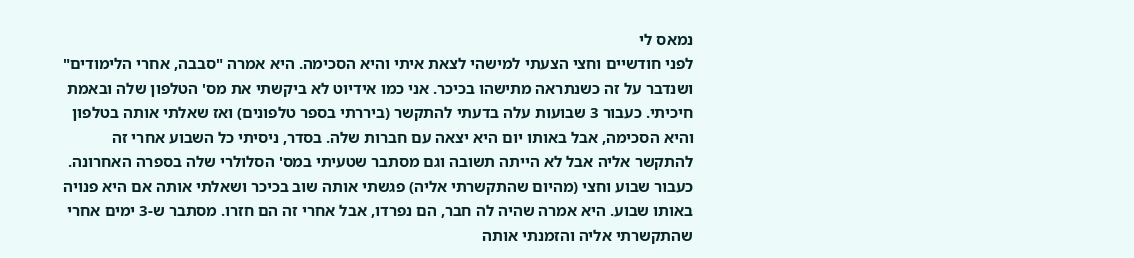נמאס לי
לפני חודשיים וחצי הצעתי למישהי לצאת איתי והיא הסכימה. היא אמרה "סבבה, אחרי הלימודים" ושנדבר על זה כשנתראה מתישהו בכיכר. אני כמו אידיוט לא ביקשתי את מס' הטלפון שלה ובאמת חיכיתי. כעבור 3 שבועות עלה בדעתי להתקשר (ביררתי בספר טלפונים) ואז שאלתי אותה בטלפון והיא הסכימה, אבל באותו יום היא יצאה עם חברות שלה. בסדר, ניסיתי כל השבוע אחרי זה להתקשר אליה אבל לא הייתה תשובה וגם מסתבר שטעיתי במס' הסלולרי שלה בספרה האחרונה. כעבור שבוע וחצי (מהיום שהתקשרתי אליה) פגשתי אותה שוב בכיכר ושאלתי אותה אם היא פנויה באותו שבוע. היא אמרה שהיה לה חבר, הם נפרדו, אבל אחרי זה הם חזרו. מסתבר ש-3 ימים אחרי שהתקשרתי אליה והזמנתי אותה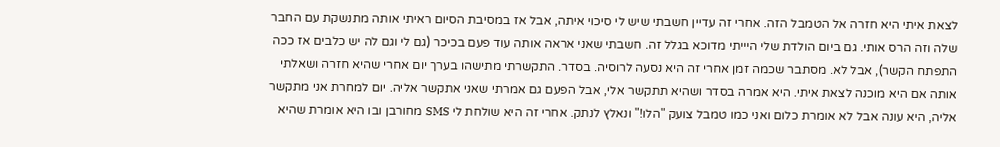לצאת איתי היא חזרה אל הטמבל הזה. אחרי זה עדיין חשבתי שיש לי סיכוי איתה, אבל אז במסיבת הסיום ראיתי אותה מתנשקת עם החבר שלה וזה הרס אותי. גם ביום הולדת שלי היייתי מדוכא בגלל זה. חשבתי שאני אראה אותה עוד פעם בכיכר (גם לי וגם לה יש כלבים אז ככה התפתח הקשר), אבל לא. מסתבר שכמה זמן אחרי זה היא נסעה לרוסיה. בסדר. התקשרתי מתישהו בערך יום אחרי שהיא חזרה ושאלתי אותה אם היא מוכנה לצאת איתי. היא אמרה בסדר ושהיא תתקשר אלי, אבל הפעם גם אמרתי שאני אתקשר אליה. יום למחרת אני מתקשר אליה, היא עונה אבל לא אומרת כלום ואני כמו טמבל צועק "הלו!" ונאלץ לנתק. אחרי זה היא שולחת לי SMS מחורבן ובו היא אומרת שהיא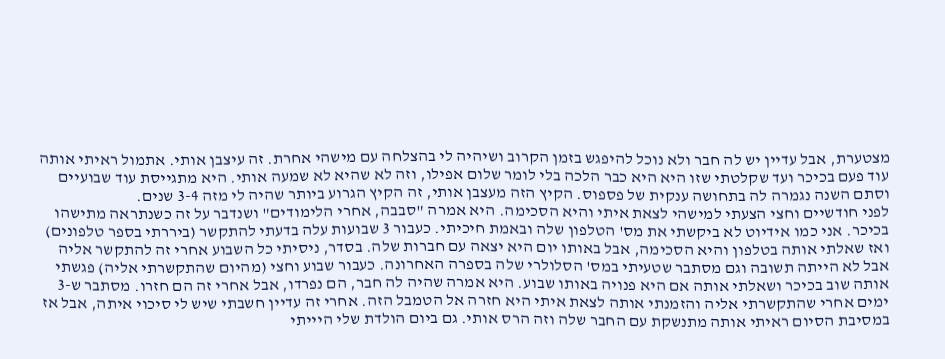מצטערת, אבל עדיין יש לה חבר ולא נוכל להיפגש בזמן הקרוב ושיהיה לי בהצלחה עם מישהי אחרת. זה עיצבן אותי. אתמול ראיתי אותה עוד פעם בכיכר ועד שקלטתי שזו היא היא כבר הלכה בלי לומר שלום אפילו, וזה לא שהיא לא שמעה אותי. היא מתגייסת עוד שבועיים וסתם השנה נגמרה לה בתחושה ענקית של פספוס. הקיץ הזה מעצבן אותי, זה הקיץ הגרוע ביותר שהיה לי מזה 3-4 שנים.
לפני חודשיים וחצי הצעתי למישהי לצאת איתי והיא הסכימה. היא אמרה "סבבה, אחרי הלימודים" ושנדבר על זה כשנתראה מתישהו בכיכר. אני כמו אידיוט לא ביקשתי את מס' הטלפון שלה ובאמת חיכיתי. כעבור 3 שבועות עלה בדעתי להתקשר (ביררתי בספר טלפונים) ואז שאלתי אותה בטלפון והיא הסכימה, אבל באותו יום היא יצאה עם חברות שלה. בסדר, ניסיתי כל השבוע אחרי זה להתקשר אליה אבל לא הייתה תשובה וגם מסתבר שטעיתי במס' הסלולרי שלה בספרה האחרונה. כעבור שבוע וחצי (מהיום שהתקשרתי אליה) פגשתי אותה שוב בכיכר ושאלתי אותה אם היא פנויה באותו שבוע. היא אמרה שהיה לה חבר, הם נפרדו, אבל אחרי זה הם חזרו. מסתבר ש-3 ימים אחרי שהתקשרתי אליה והזמנתי אותה לצאת איתי היא חזרה אל הטמבל הזה. אחרי זה עדיין חשבתי שיש לי סיכוי איתה, אבל אז במסיבת הסיום ראיתי אותה מתנשקת עם החבר שלה וזה הרס אותי. גם ביום הולדת שלי היייתי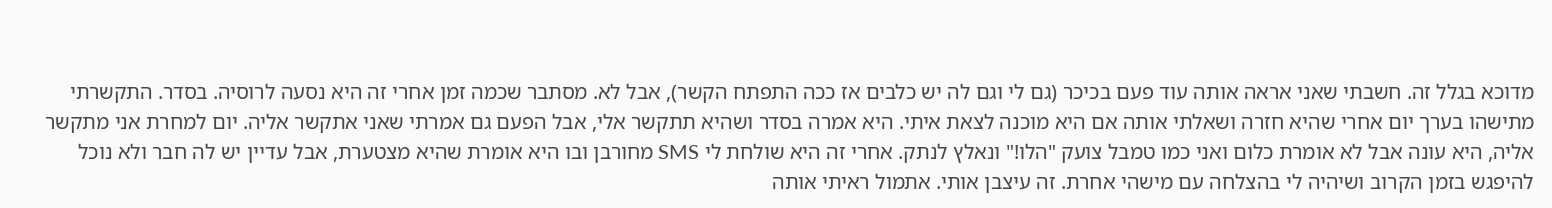מדוכא בגלל זה. חשבתי שאני אראה אותה עוד פעם בכיכר (גם לי וגם לה יש כלבים אז ככה התפתח הקשר), אבל לא. מסתבר שכמה זמן אחרי זה היא נסעה לרוסיה. בסדר. התקשרתי מתישהו בערך יום אחרי שהיא חזרה ושאלתי אותה אם היא מוכנה לצאת איתי. היא אמרה בסדר ושהיא תתקשר אלי, אבל הפעם גם אמרתי שאני אתקשר אליה. יום למחרת אני מתקשר אליה, היא עונה אבל לא אומרת כלום ואני כמו טמבל צועק "הלו!" ונאלץ לנתק. אחרי זה היא שולחת לי SMS מחורבן ובו היא אומרת שהיא מצטערת, אבל עדיין יש לה חבר ולא נוכל להיפגש בזמן הקרוב ושיהיה לי בהצלחה עם מישהי אחרת. זה עיצבן אותי. אתמול ראיתי אותה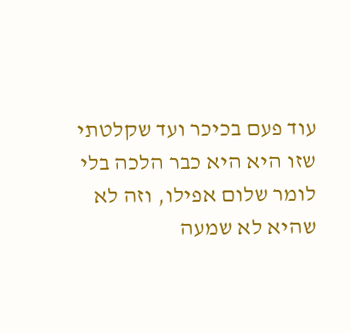עוד פעם בכיכר ועד שקלטתי שזו היא היא כבר הלכה בלי לומר שלום אפילו, וזה לא שהיא לא שמעה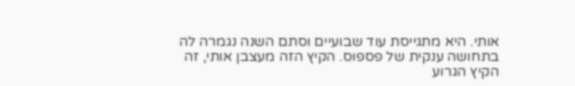אותי. היא מתגייסת עוד שבועיים וסתם השנה נגמרה לה בתחושה ענקית של פספוס. הקיץ הזה מעצבן אותי, זה הקיץ הגרוע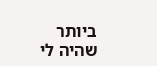ביותר שהיה לי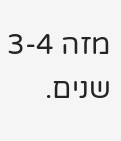מזה 3-4 שנים.